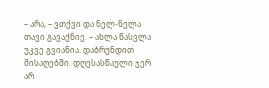– არა, – ვთქვი და ნელ-ნელა თავი გავაქნიე. – ახლა წასვლა უკვე გვიანია. დაბრუნდით მისაღებში. დღესასწაული ჯერ არ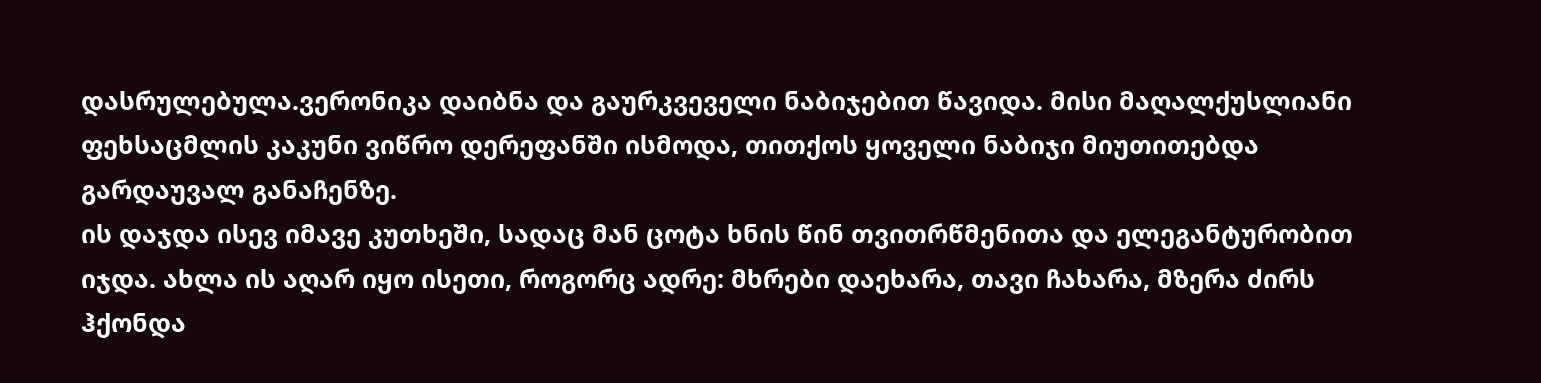დასრულებულა.ვერონიკა დაიბნა და გაურკვეველი ნაბიჯებით წავიდა. მისი მაღალქუსლიანი ფეხსაცმლის კაკუნი ვიწრო დერეფანში ისმოდა, თითქოს ყოველი ნაბიჯი მიუთითებდა გარდაუვალ განაჩენზე.
ის დაჯდა ისევ იმავე კუთხეში, სადაც მან ცოტა ხნის წინ თვითრწმენითა და ელეგანტურობით იჯდა. ახლა ის აღარ იყო ისეთი, როგორც ადრე: მხრები დაეხარა, თავი ჩახარა, მზერა ძირს ჰქონდა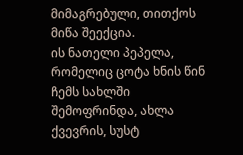მიმაგრებული, თითქოს მიწა შეექცია.
ის ნათელი პეპელა, რომელიც ცოტა ხნის წინ ჩემს სახლში შემოფრინდა, ახლა ქვევრის, სუსტ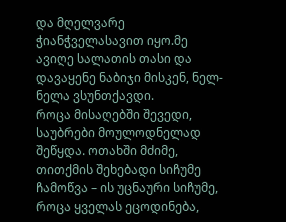და მღელვარე ჭიანჭველასავით იყო.მე ავიღე სალათის თასი და დავაყენე ნაბიჯი მისკენ, ნელ-ნელა ვსუნთქავდი.
როცა მისაღებში შევედი, საუბრები მოულოდნელად შეწყდა. ოთახში მძიმე, თითქმის შეხებადი სიჩუმე ჩამოწვა – ის უცნაური სიჩუმე, როცა ყველას ეცოდინება,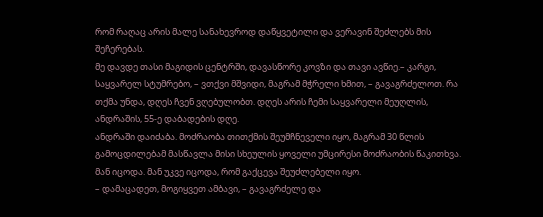რომ რაღაც არის მალე სანახევროდ დაწყვეტილი და ვერავინ შეძლებს მის შეჩერებას.
მე დავდე თასი მაგიდის ცენტრში, დავასწორე კოვზი და თავი ავწიე.– კარგი, საყვარელ სტუმრებო, – ვთქვი მშვიდი, მაგრამ მჭრელი ხმით, – გავაგრძელოთ. რა თქმა უნდა, დღეს ჩვენ ვღებულობთ. დღეს არის ჩემი საყვარელი მეუღლის, ანდრაშის, 55-ე დაბადების დღე.
ანდრაში დაიძაბა. მოძრაობა თითქმის შეუმჩნეველი იყო, მაგრამ 30 წლის გამოცდილებამ მასწავლა მისი სხეულის ყოველი უმცირესი მოძრაობის წაკითხვა. მან იცოდა. მან უკვე იცოდა, რომ გაქცევა შეუძლებელი იყო.
– დამაცადეთ, მოგიყვეთ ამბავი, – გავაგრძელე და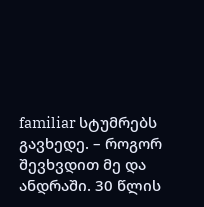familiar სტუმრებს გავხედე. – როგორ შევხვდით მე და ანდრაში. 30 წლის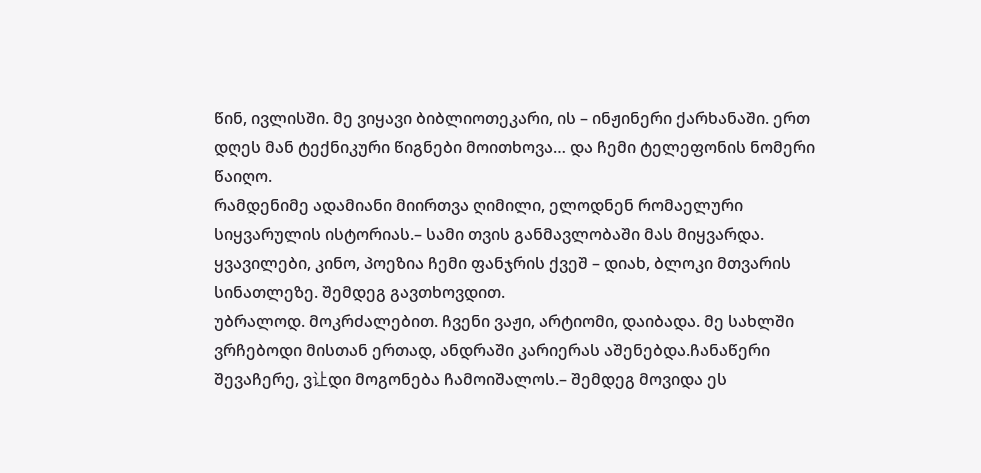წინ, ივლისში. მე ვიყავი ბიბლიოთეკარი, ის – ინჟინერი ქარხანაში. ერთ დღეს მან ტექნიკური წიგნები მოითხოვა… და ჩემი ტელეფონის ნომერი წაიღო.
რამდენიმე ადამიანი მიირთვა ღიმილი, ელოდნენ რომაელური სიყვარულის ისტორიას.– სამი თვის განმავლობაში მას მიყვარდა. ყვავილები, კინო, პოეზია ჩემი ფანჯრის ქვეშ – დიახ, ბლოკი მთვარის სინათლეზე. შემდეგ გავთხოვდით.
უბრალოდ. მოკრძალებით. ჩვენი ვაჟი, არტიომი, დაიბადა. მე სახლში ვრჩებოდი მისთან ერთად, ანდრაში კარიერას აშენებდა.ჩანაწერი შევაჩერე, ვ让დი მოგონება ჩამოიშალოს.– შემდეგ მოვიდა ეს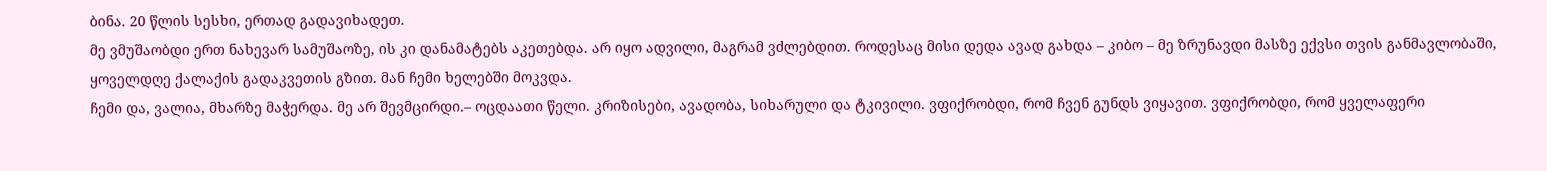ბინა. 20 წლის სესხი, ერთად გადავიხადეთ.
მე ვმუშაობდი ერთ ნახევარ სამუშაოზე, ის კი დანამატებს აკეთებდა. არ იყო ადვილი, მაგრამ ვძლებდით. როდესაც მისი დედა ავად გახდა – კიბო – მე ზრუნავდი მასზე ექვსი თვის განმავლობაში, ყოველდღე ქალაქის გადაკვეთის გზით. მან ჩემი ხელებში მოკვდა.
ჩემი და, ვალია, მხარზე მაჭერდა. მე არ შევმცირდი.– ოცდაათი წელი. კრიზისები, ავადობა, სიხარული და ტკივილი. ვფიქრობდი, რომ ჩვენ გუნდს ვიყავით. ვფიქრობდი, რომ ყველაფერი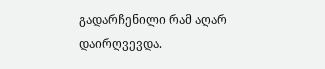გადარჩენილი რამ აღარ დაირღვევდა.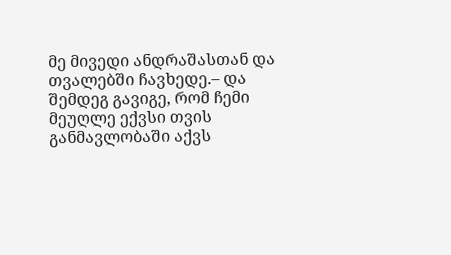მე მივედი ანდრაშასთან და თვალებში ჩავხედე.– და შემდეგ გავიგე, რომ ჩემი მეუღლე ექვსი თვის განმავლობაში აქვს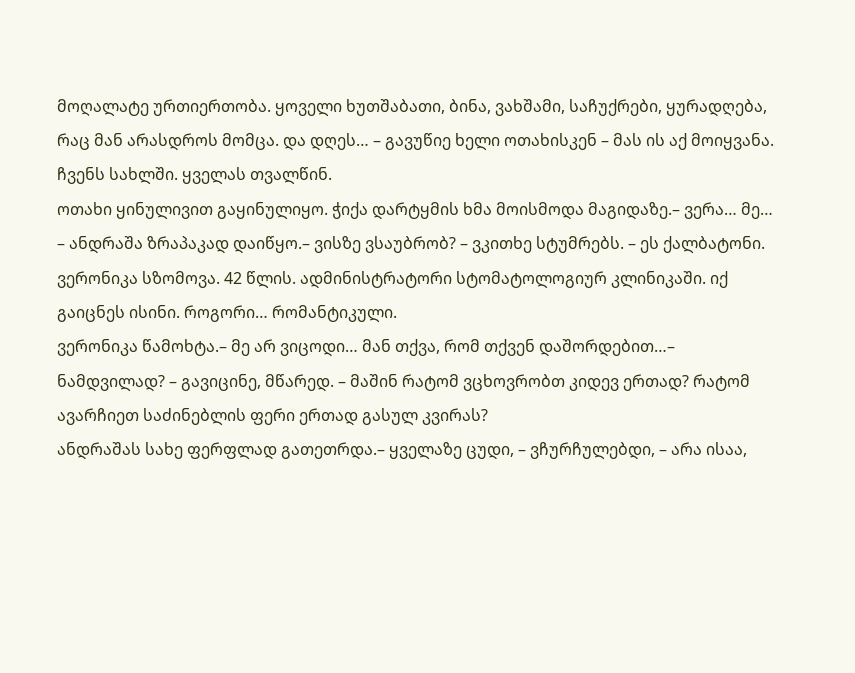მოღალატე ურთიერთობა. ყოველი ხუთშაბათი, ბინა, ვახშამი, საჩუქრები, ყურადღება, რაც მან არასდროს მომცა. და დღეს… – გავუწიე ხელი ოთახისკენ – მას ის აქ მოიყვანა. ჩვენს სახლში. ყველას თვალწინ.
ოთახი ყინულივით გაყინულიყო. ჭიქა დარტყმის ხმა მოისმოდა მაგიდაზე.– ვერა… მე… – ანდრაშა ზრაპაკად დაიწყო.– ვისზე ვსაუბრობ? – ვკითხე სტუმრებს. – ეს ქალბატონი. ვერონიკა სზომოვა. 42 წლის. ადმინისტრატორი სტომატოლოგიურ კლინიკაში. იქ გაიცნეს ისინი. როგორი… რომანტიკული.
ვერონიკა წამოხტა.– მე არ ვიცოდი… მან თქვა, რომ თქვენ დაშორდებით…– ნამდვილად? – გავიცინე, მწარედ. – მაშინ რატომ ვცხოვრობთ კიდევ ერთად? რატომ ავარჩიეთ საძინებლის ფერი ერთად გასულ კვირას?
ანდრაშას სახე ფერფლად გათეთრდა.– ყველაზე ცუდი, – ვჩურჩულებდი, – არა ისაა,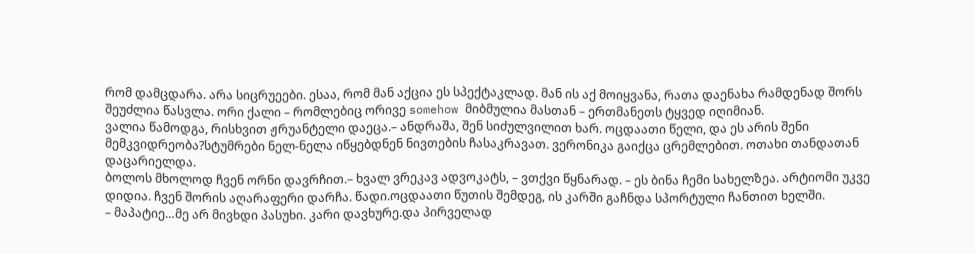რომ დამცდარა. არა სიცრუეები. ესაა, რომ მან აქცია ეს სპექტაკლად. მან ის აქ მოიყვანა, რათა დაენახა რამდენად შორს შეუძლია წასვლა. ორი ქალი – რომლებიც ორივე somehow მიბმულია მასთან – ერთმანეთს ტყვედ იღიმიან.
ვალია წამოდგა, რისხვით ჟრუანტელი დაეცა.– ანდრაშა, შენ სიძულვილით ხარ. ოცდაათი წელი, და ეს არის შენი მემკვიდრეობა?სტუმრები ნელ-ნელა იწყებდნენ ნივთების ჩასაკრავათ. ვერონიკა გაიქცა ცრემლებით. ოთახი თანდათან დაცარიელდა.
ბოლოს მხოლოდ ჩვენ ორნი დავრჩით.– ხვალ ვრეკავ ადვოკატს, – ვთქვი წყნარად. – ეს ბინა ჩემი სახელზეა. არტიომი უკვე დიდია. ჩვენ შორის აღარაფერი დარჩა. წადი.ოცდაათი წუთის შემდეგ, ის კარში გაჩნდა სპორტული ჩანთით ხელში.
– მაპატიე…მე არ მივხდი პასუხი. კარი დავხურე.და პირველად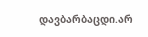დავბარბაცდი.არ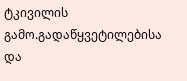ტკივილის გამო.გადაწყვეტილებისა და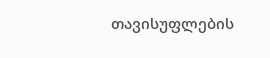თავისუფლების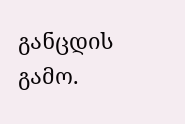განცდის გამო.